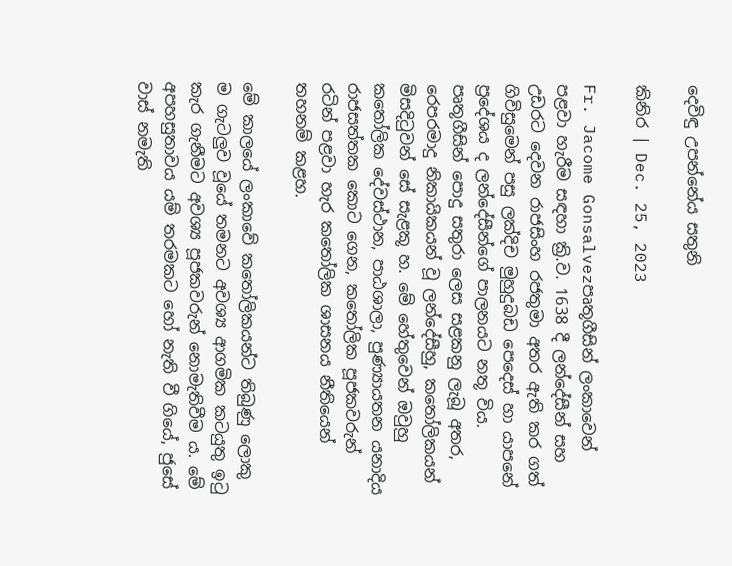දෙවිඳු උපන්නේය සතුනි

කිනිර | Dec. 25, 2023

Fr. Jacome Gonsalvezපෘතූගීසින් ලංකාවෙන් පළවා හැරීම සඳහා ක්‍රි.ව. 1638 දී ලන්දේසීන් සහ උඩරට දෙවන රාජසිංහ රජතුමා අතර ඇති කර ගත් ගිවිසුමෙන් පසු ලක්දිච මුහුදුබඩ පෙදෙස්‌ හා යාපනේ ප්‍රදේශය ද ලන්දේසීන්ගේ පාලනයට නතූ විය. පෘතූගීසින් පොදු සතුරා ලෙස සළකනු ලැබූ අතර, රෙපරමාදු නිකායිකයන්‌ වූ ලන්දේසීහු, කතෝලිකයන් මිසදිටුවන්‌ සේ සැළකූ හ. මේ හේතුවෙන්‌ ඔවුහු කතෝලික දේවස්ථාන, පාඨශාලා, පුණ්‍යායතන යනාදිය රාජසත්තක කොට ගෙන, කතෝලික පූජකවරුන් රටින්‌ පළවා හැර කතෝලික ශාසනය නීතියෙන්‌ තහනම්‌ කළහ.

මේ කාලයේ ලංකාවේ කතෝලිකයන්ට තිබුණු ලොකු ම ගැටලුව වූයේ තමනට අවශ්‍ය ආගමික කටයුතු ඉටු කැර ගැනීමට අවශ්‍ය පූජකවරුන් නොමැතිවීම ය. මේ අපහසුතාවය යම් තරමකට හෝ නැති වී ගියේ, ජුසේ වාස්‌ නමැති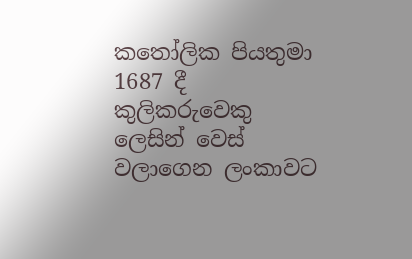කතෝලික පියතුමා 1687 දී කුලිකරුවෙකු ලෙසින් වෙස් වලාගෙන ලංකාවට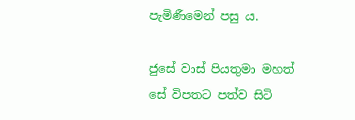පැමිණීමෙන් පසු ය.

ජුසේ වාස් පියතුමා මහත්‌ සේ විපතට පත්ව සිටි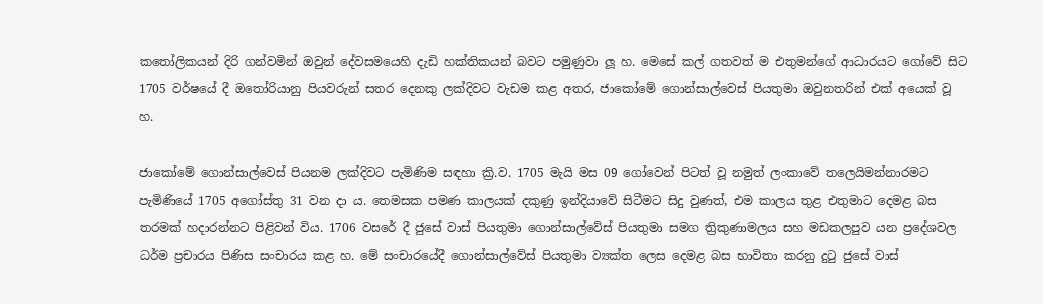කතෝලිකයන්‌ දිරි ගන්වමින්‌ ඔවුන්‌ දේවසමයෙහි දැඩි හක්තිකයන්‌ බවට පමුණුවා ලූ හ. මෙසේ කල්‌ ගතවත්‌ ම එතුමන්ගේ ආධාරයට ගෝවේ සිට 1705 වර්ෂයේ දී ඔතෝරියානු පියවරුන්‌ සතර දෙනකු ලක්දිවට වැඩම කළ අතර, ජාකෝමේ ගොන්සාල්වෙස් පියතුමා ඔවුනතරින් එක් අයෙක් වූ හ.

ජාකෝමේ ගොන්සාල්වෙස් පියනම ලක්දිවට පැමිණිම සඳහා ක්‍රි.ව. 1705 මැයි මස 09 ගෝවෙන් පිටත් වූ නමුත් ලංකාවේ තලෙයිමන්නාරමට පැමිණියේ 1705 අගෝස්තු 31 වන දා ය. තෙමසක පමණ කාලයක් දකුණු ඉන්දියාවේ සිටීමට සිදු වුණත්, එම කාලය තුළ එතුමාට දෙමළ බස තරමක් හදාරන්නට පිළිවන් විය. 1706 වසරේ දී ජුසේ වාස් පියතුමා ගොන්සාල්වේස් පියතුමා සමග ත්‍රිකුණාමලය සහ මඩකලපුව යන ප්‍රදේශවල ධර්ම ප්‍රචාරය පිණිස සංචාරය කළ හ. මේ සංචාරයේදී ගොන්සාල්වේස් පියතුමා ව්‍යක්ත ලෙස දෙමළ බස භාවිතා කරනු දුටු ජුසේ වාස්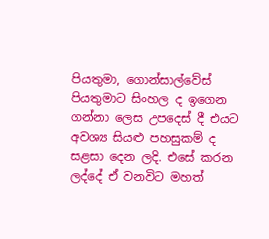පියතුමා, ගොන්සාල්වේස් පියතුමාට සිංහල ද ඉගෙන ගන්නා ලෙස උපදෙස් දී එයට අවශ්‍ය සියළු පහසුකම් ද සළසා දෙන ලදි. එසේ කරන ලද්දේ ඒ වනවිට මහත්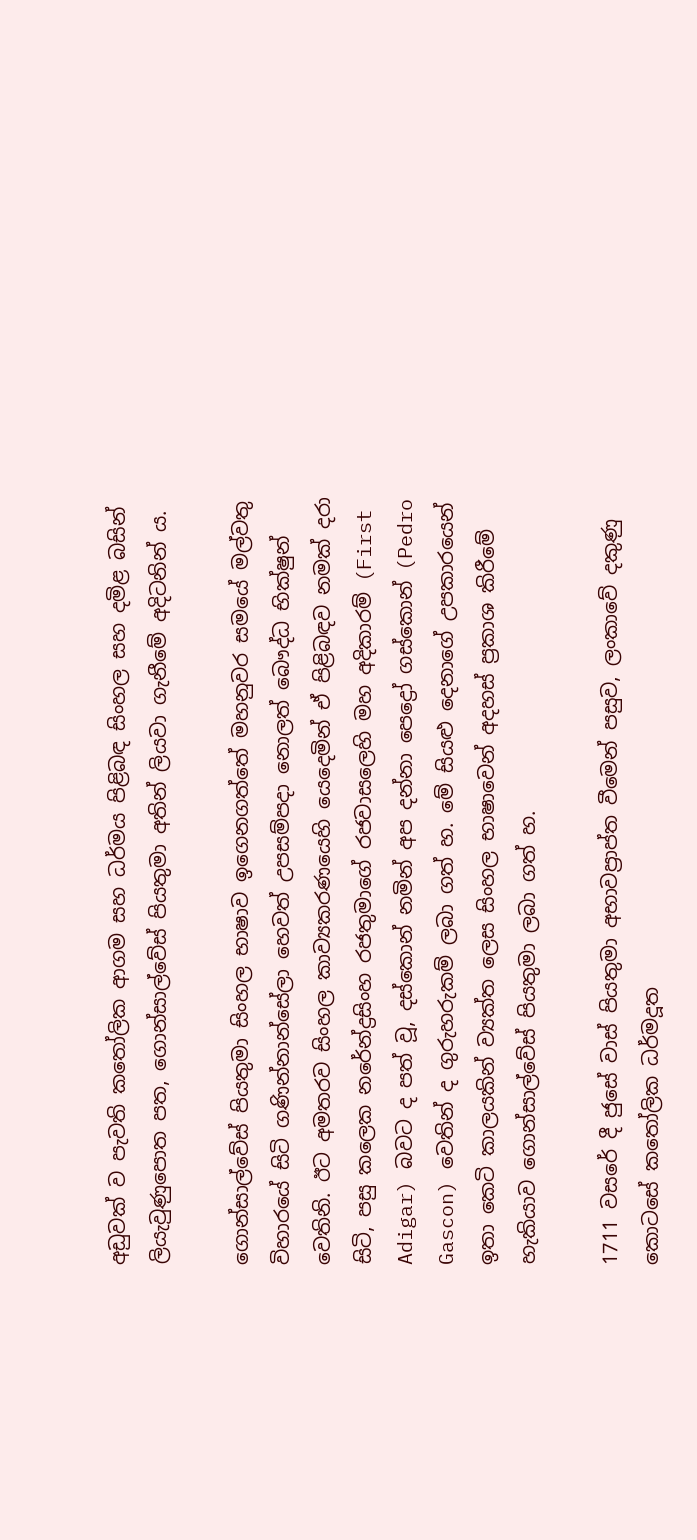අඩුවක් ව පැවති කතෝලික ආගම සහ ධර්මය පිළිබඳ සිංහල සහ දමිළ බසින් ලියැවුණුපොත පත, ගොන්සාල්වේස් පියතුමා අතින් ලියවා ගැනීමේ අදිටනින් ය.

ගොන්සාල්වේස් පියතුමා සිංහල භාෂාව ඉගෙනගත්තේ මහනුවර සමයේ මල්වතු විහාරයේ සිටි ගණින්නාන්සේලා හෙවත් උපසම්පදා නොලත් බෞද්ධ භික්ෂුන් වෙතිනි. ඊට අමතරව සිංහල කාව්‍යකරණයෙහි යෙදෙමින් ඒ පිළිබඳව නමක් දරා සිටි, පසු කලෙක නරේන්ද්‍රසිංහ රජතුමාගේ රජවාසලෙහි මහ අදිකාරම් (First Adigar) බවට ද පත් වූ, දස්කොන් නමින් අප දන්නා පෙද්‍රෝ ගස්කොන් (Pedro Gascon) වෙතින් ද ගුරුහරුකම් ලබා ගත් හ. මේ සියළු දෙනාගේ උපකාරයෙන් ඉතා කෙටි කාලයකින් ව්‍යක්ත ලෙස සිංහල භාෂාවෙන් අදහස් ප්‍රකාශ කිරීමේ හැකියාව ගොන්සාල්වේස් පියතුමා ලබා ගත් හ.

1711 වසරේ දී ජුසේ වාස් පියතුමා අභාවප්‍රාප්ත වීමෙන් පසුව, ලංකාවේ දකුණු කොටසේ කතෝලික ධර්මදූත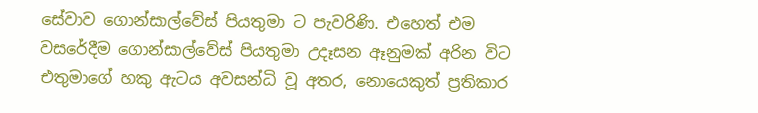සේවාව ගොන්සාල්වේස් පියතුමා ට පැවරිණි. එහෙත් එම වසරේදීම ගොන්සාල්වේස් පියතුමා උදෑසන ඈනුමක් අරින විට එතුමාගේ හකු ඇටය අවසන්ධි වූ අතර, නොයෙකුත් ප්‍රතිකාර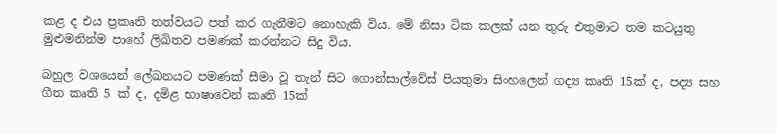කළ ද එය ප්‍රකෘති තත්වයට පත් කර ගැනීමට නොහැකි විය. මේ නිසා ටික කලක් යන තුරු එතුමාට තම කටයුතු මුළුමනින්ම පාහේ ලිඛිතව පමණක් කරන්නට සිදු විය.

බහුල වශයෙන් ලේඛනයට පමණක් සීමා වූ තැන් සිට ගොන්සාල්වේස් පියතුමා සිංහලෙන් ගද්‍ය කෘති 15ක් ද, පද්‍ය සහ ගීත කෘති 5 ක් ද, දමිළ භාෂාවෙන් කෘති 15ක්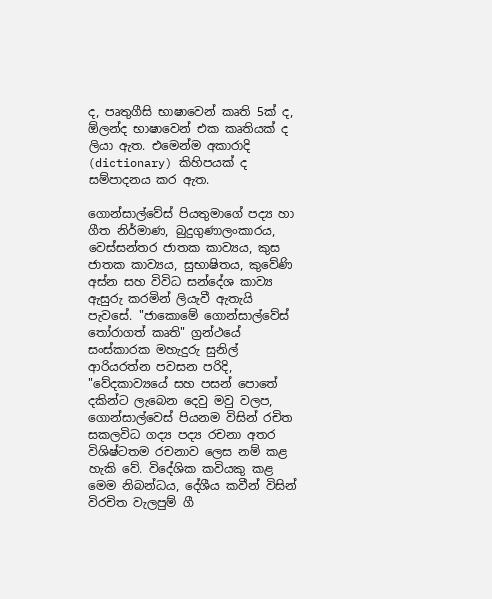ද, පෘතුගීසි භාෂාවෙන් කෘති 5ක් ද, ඕලන්ද භාෂාවෙන් එක කෘතියක් ද ලියා ඇත. එමෙන්ම අකාරාදි (dictionary) කිහිපයක් ද සම්පාදනය කර ඇත.

ගොන්සාල්වේස් පියතුමාගේ පද්‍ය හා ගීත නිර්මාණ, බුදුගුණාලංකාරය, වෙස්සන්තර ජාතක කාව්‍යය, කුස ජාතක කාව්‍යය, සුභාෂිතය, කුවේණි අස්න සහ විවිධ සන්දේශ කාව්‍ය ඇසුරු කරමින් ලියැවී ඇතැයි පැවසේ. "ජාකොමේ ගොන්සාල්වේස් තෝරාගත් කෘති" ග්‍රන්ථයේ සංස්කාරක මහැදුරු සුනිල් ආරියරත්න පවසන පරිදි, "වේදකාව්‍යයේ සහ පසන්‌ පොතේ දකින්ට ලැබෙන දෙවු මවු වලප, ගොන්සාල්වෙස්‌ පියනම විසින්‌ රචිත සකලවිධ ගද්‍ය පද්‍ය රචනා අතර විශිෂ්ටතම රචනාව ලෙස නම්‌ කළ හැකි වේ. විදේශික කවියකු කළ මෙම නිබන්ධය, දේශීය කවීන්‌ විසින්‌ විරචිත වැලපුම්‌ ගී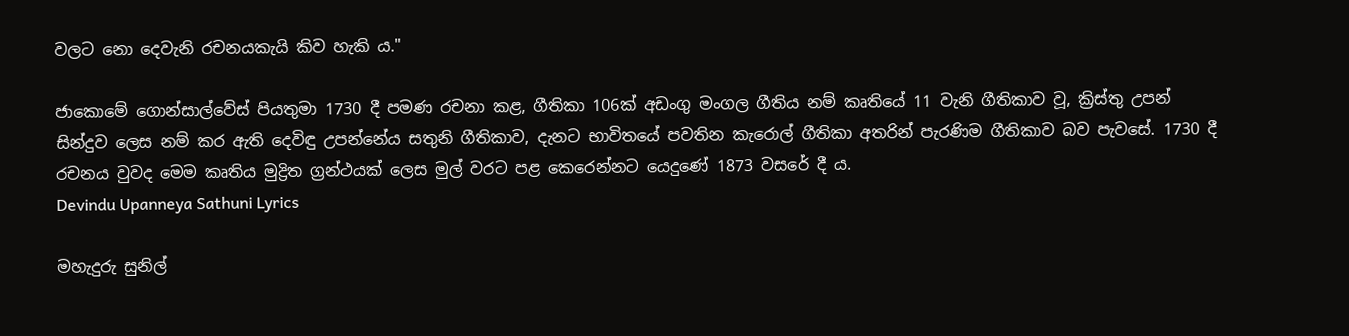වලට නො දෙවැනි රචනයකැයි කිව හැකි ය."

ජාකොමේ ගොන්සාල්වේස් පියතුමා 1730 දී පමණ රචනා කළ, ගීතිකා 106ක් අඩංගු මංගල ගීතිය නම් කෘතියේ 11 වැනි ගීතිකාව වූ, ක්‍රිස්තු උපන් සින්දුව ලෙස නම් කර ඇති දෙවිඳු උපන්නේය සතුනි ගීතිකාව, දැනට භාවිතයේ පවතින කැරොල් ගීතිකා අතරින් පැරණිම ගීතිකාව බව පැවසේ. 1730 දී රචනය වුවද මෙම කෘතිය මුද්‍රිත ග්‍රන්ථයක් ලෙස මුල් වරට පළ කෙරෙන්නට යෙදුණේ 1873 වසරේ දී ය.
Devindu Upanneya Sathuni Lyrics

මහැදුරු සුනිල්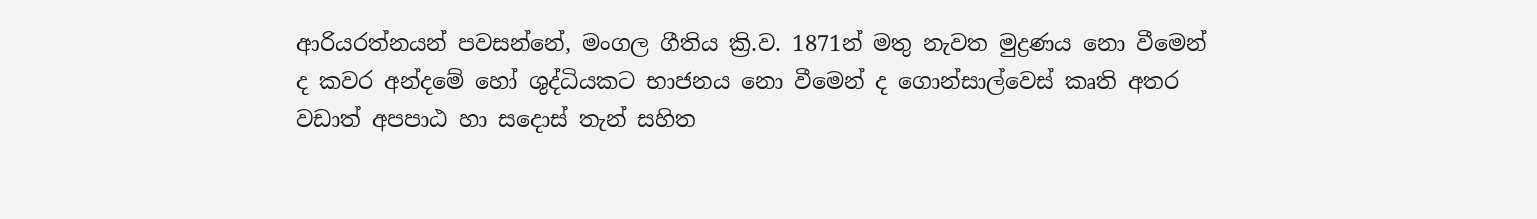ආරියරත්නයන් පවසන්නේ, මංගල ගීතිය ක්‍රි.ව. 1871න් මතු නැවත මුද්‍රණය නො වීමෙන් ද කවර අන්දමේ හෝ ශුද්ධියකට භාජනය නො වීමෙන් ද ගොන්සාල්වෙස් කෘති අතර වඩාත් අපපාඨ හා සදොස් තැන් සහිත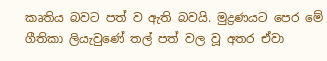කෘතිය බවට පත් ව ඇති බවයි. මුද්‍රණයට පෙර මේ ගීතිකා ලියැවුණේ තල් පත් වල වූ අතර ඒවා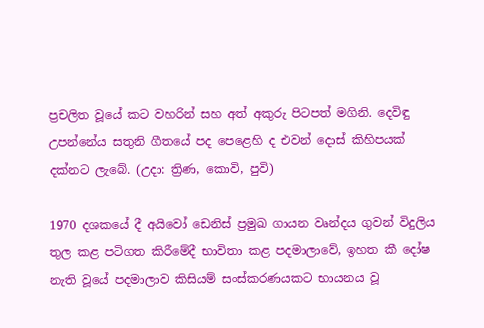ප්‍රචලිත වූයේ කට වහරින් සහ අත් අකුරු පිටපත් මගිනි. දෙවිඳු උපන්නේය සතුනි ගීතයේ පද පෙළෙහි ද එවන් දොස් කිහිපයක් දක්නට ලැබේ. (උදා: ත්‍රිණ, කොවි, පුවි)

1970 දශකයේ දී අයිවෝ ඩෙනිස් ප්‍රමුඛ ගායන වෘන්දය ගුවන් විදුලිය තුල කළ පටිගත කිරීමේදී භාවිතා කළ පදමාලාවේ, ඉහත කී දෝෂ නැති වූයේ පදමාලාව කිසියම් සංස්කරණයකට භායනය වූ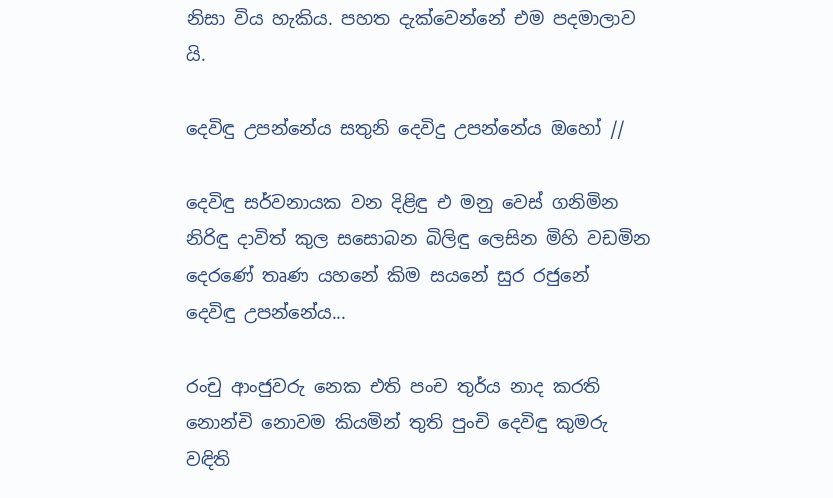නිසා විය හැකිය. පහත දැක්වෙන්නේ එම පදමාලාව යි.

දෙවිඳු උපන්නේය සතුනි දෙවිදු උපන්නේය ඔහෝ //

දෙවිඳු සර්වනායක වන දිළිඳු එ මනු වෙස් ගනිමින
නිරිඳු දාවිත් කුල සසොබන බිලිඳු ලෙසින මිහි වඩමින
දෙරණේ තෘණ යහනේ කිම සයනේ සුර රජුනේ
දෙවිඳු උපන්නේය...

රංචු ආංජුවරු නෙක එති පංච තුර්ය නාද කරති
නොන්චි නොවම කියමින් තුති පුංචි දෙවිඳු කුමරු වඳිති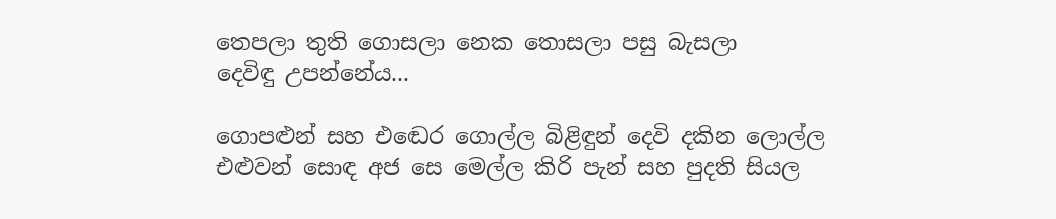තෙපලා තුති ගොසලා නෙක තොසලා පසු බැසලා
දෙවිඳු උපන්නේය...

ගොපළුන් සහ එඬෙර ගොල්ල බිළිඳුන් දෙවි දකින ලොල්ල
එළුවන් සොඳ අජ සෙ මෙල්ල කිරි පැන් සහ පුදති සියල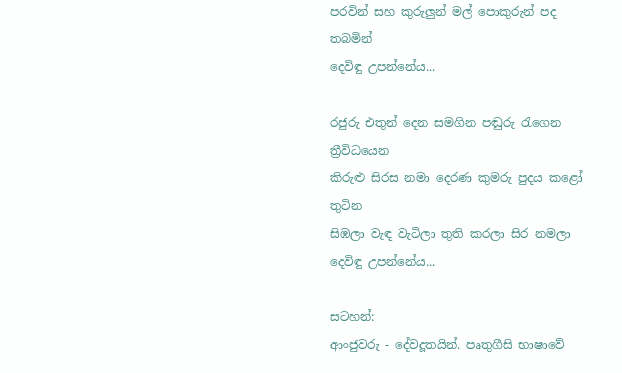පරවින් සහ කුරුලුන් මල් පොකුරුන් පද තබමින්
දෙවිඳු උපන්නේය...

රජුරු එතුන් දෙන සමගින පඬුරු රැගෙන ත්‍රීවිධයෙන
කිරුළු සිරස නමා දෙරණ කුමරු පුදය කළෝ තුටින
සිඹලා වැඳ වැටිලා තුති කරලා සිර නමලා
දෙවිඳු උපන්නේය...

සටහන්:
ආංජුවරු - දේවදූතයින්. පෘතුගීසි භාෂාවේ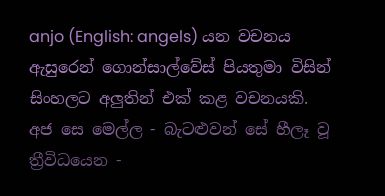anjo (English: angels) යන වචනය ඇසුරෙන් ගොන්සාල්වේස් පියතුමා විසින් සිංහලට අලුතින් එක් කළ වචනයකි.
අජ සෙ මෙල්ල - බැටළුවන් සේ හීලෑ වූ
ත්‍රීවිධයෙන -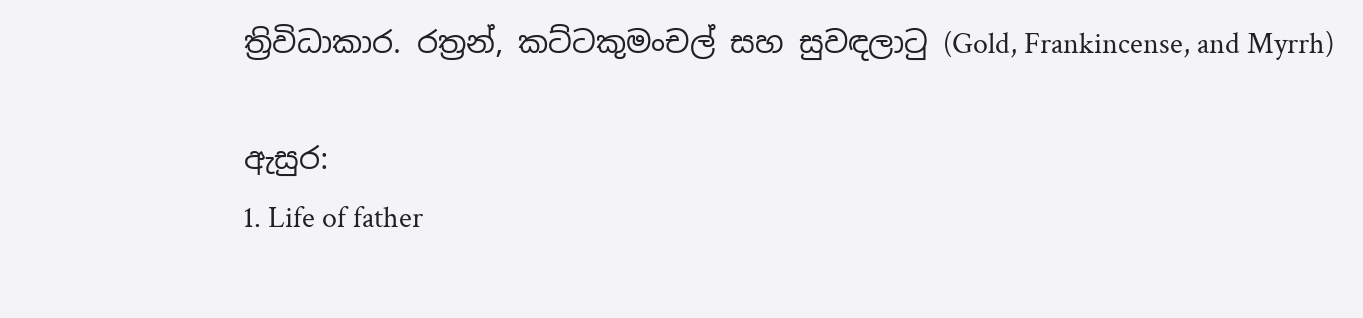ත්‍රිවිධාකාර. රත්‍රන්, කට්ටකුමංචල් සහ සුවඳලාටු (Gold, Frankincense, and Myrrh)

ඇසුර:
1. Life of father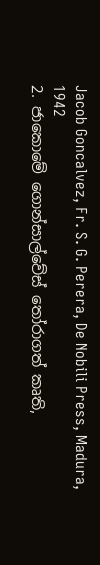Jacob Goncalvez, Fr. S. G. Perera, De Nobili Press, Madura, 1942
2. ජාකොමේ ගොන්සාල්වේස් තෝරාගත් කෘති,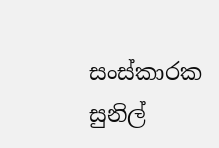සංස්කාරක සුනිල්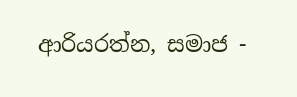ආරියරත්න, සමාජ -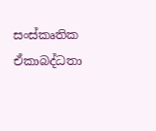සංස්කෘතික ඒකාබද්ධතා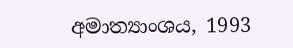අමාත්‍යාංශය, 1993